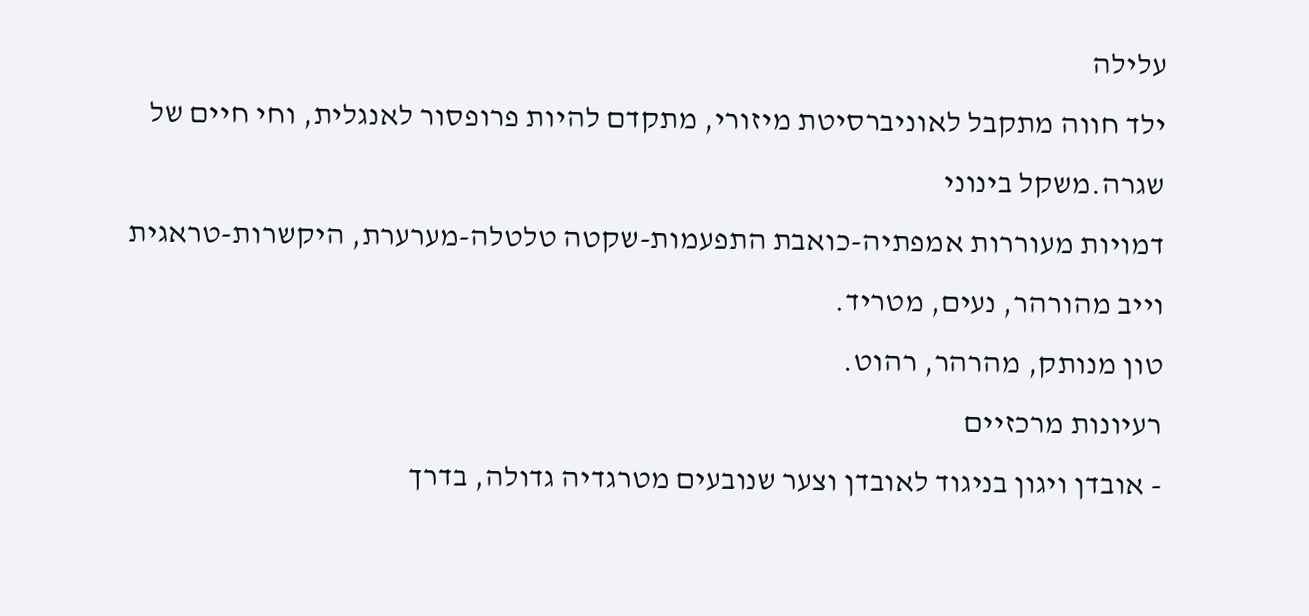עלילה
ילד חווה מתקבל לאוניברסיטת מיזורי, מתקדם להיות פרופסור לאנגלית, וחי חיים של שגרה.משקל בינוני
דמויות מעוררות אמפתיה-כואבת התפעמות-שקטה טלטלה-מערערת, היקשרות-טראגית
וייב מהורהר, נעים, מטריד.
טון מנותק, מהרהר, רהוט.
רעיונות מרכזיים
- אובדן ויגון בניגוד לאובדן וצער שנובעים מטרגדיה גדולה, בדרך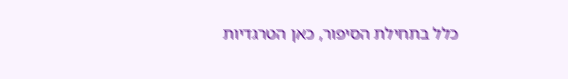כלל בתחילת הסיפור, כאן הטרגדיות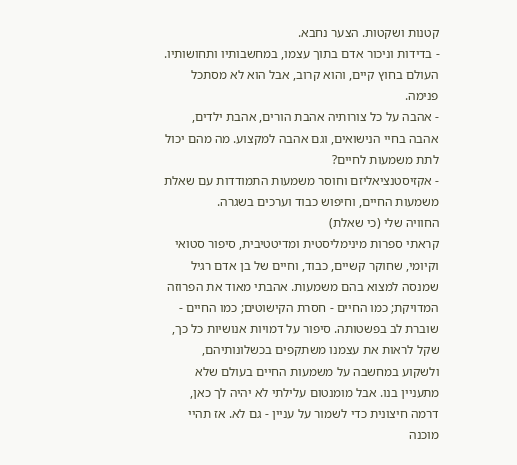קטנות ושקטות. הצער נחבא.
- בדידות וניכור אדם בתוך עצמו, במחשבותיו ותחושותיו. העולם בחוץ קיים, והוא קרוב, אבל הוא לא מסתכל פנימה.
- אהבה על כל צורותיה אהבת הורים, אהבת ילדים, אהבה בחיי הנישואים, וגם אהבה למקצוע. מה מהם יכול לתת משמעות לחיים?
- אקזיסטנציאליזם וחוסר משמעות התמודדות עם שאלת משמעות החיים, וחיפוש כבוד וערכים בשגרה.
החוויה שלי (כי שאלת)
קראתי ספרות מינימליסטית ומדיטטיבית, סיפור סטואי וקיומי, שחוקר קשיים, כבוד, וחיים של בן אדם רגיל שמנסה למצוא בהם משמעות. אהבתי מאוד את הפרוזה המדויקת; כמו החיים - חסרת הקישוטים; כמו החיים - שוברת לב בפשטותה. סיפור על דמויות אנושיות כל כך, שקל לראות את עצמנו משתקפים בכשלונותיהם, ולשקוע במחשבה על משמעות החיים בעולם שלא מתעניין בנו. אבל מומנטום עלילתי לא יהיה לך כאן, דרמה חיצונית כדי לשמור על עניין - גם לא. אז תהיי מוכנה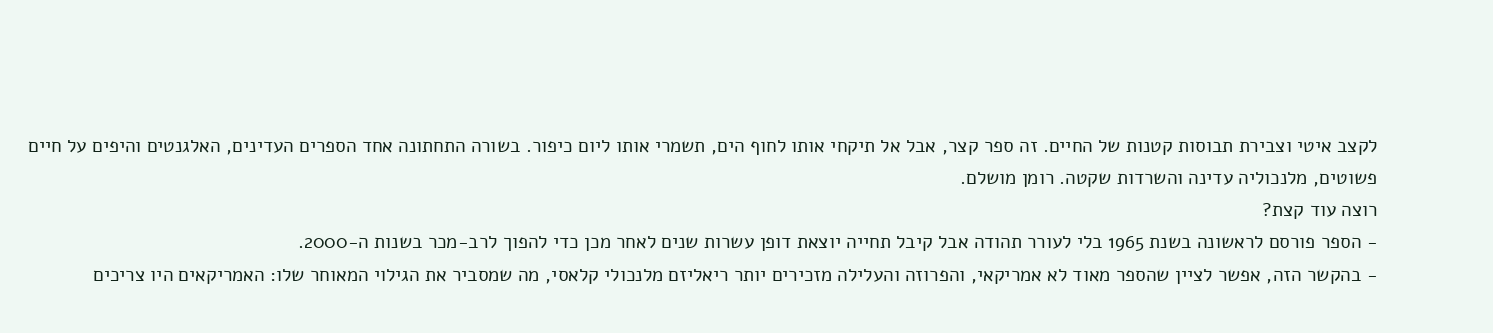לקצב איטי וצבירת תבוסות קטנות של החיים. זה ספר קצר, אבל אל תיקחי אותו לחוף הים, תשמרי אותו ליום כיפור. בשורה התחתונה אחד הספרים העדינים, האלגנטים והיפים על חיים פשוטים, מלנכוליה עדינה והשרדות שקטה. רומן מושלם.
רוצה עוד קצת?
- הספר פורסם לראשונה בשנת 1965 בלי לעורר תהודה אבל קיבל תחייה יוצאת דופן עשרות שנים לאחר מכן כדי להפוך לרב-מכר בשנות ה-2000.
- בהקשר הזה, אפשר לציין שהספר מאוד לא אמריקאי, והפרוזה והעלילה מזכירים יותר ריאליזם מלנכולי קלאסי, מה שמסביר את הגילוי המאוחר שלו: האמריקאים היו צריכים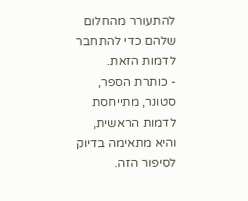להתעורר מהחלום שלהם כדי להתחבר לדמות הזאת.
- כותרת הספר, סטונר, מתייחסת לדמות הראשית, והיא מתאימה בדיוק לסיפור הזה.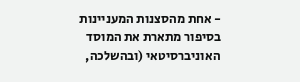- אחת מהסצנות המעניינות בסיפור מתארת את המוסד האוניברסיטאי (ובהשלכה,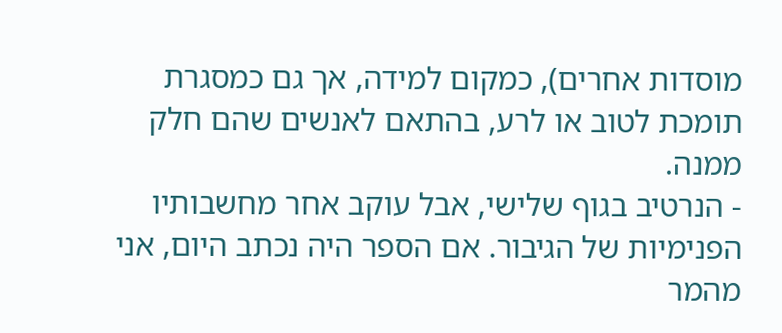מוסדות אחרים), כמקום למידה, אך גם כמסגרת תומכת לטוב או לרע, בהתאם לאנשים שהם חלק ממנה.
- הנרטיב בגוף שלישי, אבל עוקב אחר מחשבותיו הפנימיות של הגיבור. אם הספר היה נכתב היום, אני מהמר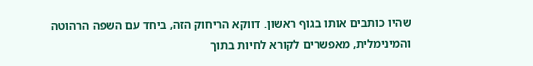שהיו כותבים אותו בגוף ראשון. דווקא הריחוק הזה, ביחד עם השפה הרהוטה והמינימלית, מאפשרים לקורא לחיות בתוך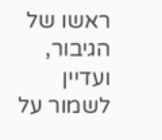ראשו של הגיבור, ועדיין לשמור על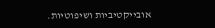אובייקטיביות ושיפוטיות.